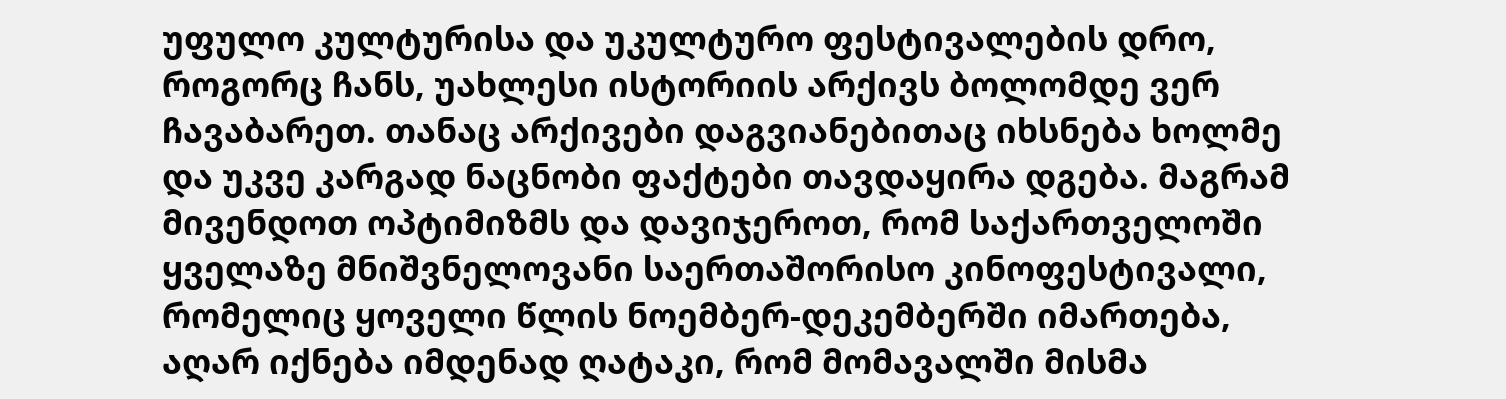უფულო კულტურისა და უკულტურო ფესტივალების დრო, როგორც ჩანს, უახლესი ისტორიის არქივს ბოლომდე ვერ ჩავაბარეთ. თანაც არქივები დაგვიანებითაც იხსნება ხოლმე და უკვე კარგად ნაცნობი ფაქტები თავდაყირა დგება. მაგრამ მივენდოთ ოპტიმიზმს და დავიჯეროთ, რომ საქართველოში ყველაზე მნიშვნელოვანი საერთაშორისო კინოფესტივალი, რომელიც ყოველი წლის ნოემბერ-დეკემბერში იმართება, აღარ იქნება იმდენად ღატაკი, რომ მომავალში მისმა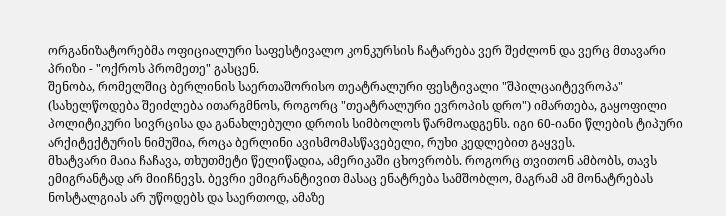ორგანიზატორებმა ოფიციალური საფესტივალო კონკურსის ჩატარება ვერ შეძლონ და ვერც მთავარი პრიზი - "ოქროს პრომეთე" გასცენ.
შენობა, რომელშიც ბერლინის საერთაშორისო თეატრალური ფესტივალი "შპილცაიტევროპა" (სახელწოდება შეიძლება ითარგმნოს, როგორც "თეატრალური ევროპის დრო") იმართება, გაყოფილი პოლიტიკური სივრცისა და განახლებული დროის სიმბოლოს წარმოადგენს. იგი 60-იანი წლების ტიპური არქიტექტურის ნიმუშია, როცა ბერლინი ავისმომასწავებელი, რუხი კედლებით გაყვეს.
მხატვარი მაია ჩაჩავა, თხუთმეტი წელიწადია, ამერიკაში ცხოვრობს. როგორც თვითონ ამბობს, თავს ემიგრანტად არ მიიჩნევს. ბევრი ემიგრანტივით მასაც ენატრება სამშობლო, მაგრამ ამ მონატრებას ნოსტალგიას არ უწოდებს და საერთოდ, ამაზე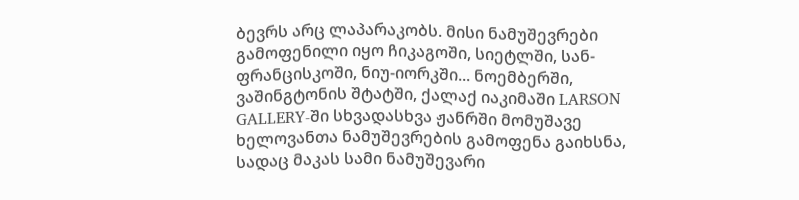ბევრს არც ლაპარაკობს. მისი ნამუშევრები გამოფენილი იყო ჩიკაგოში, სიეტლში, სან-ფრანცისკოში, ნიუ-იორკში... ნოემბერში, ვაშინგტონის შტატში, ქალაქ იაკიმაში LARSON GALLERY-ში სხვადასხვა ჟანრში მომუშავე ხელოვანთა ნამუშევრების გამოფენა გაიხსნა, სადაც მაკას სამი ნამუშევარი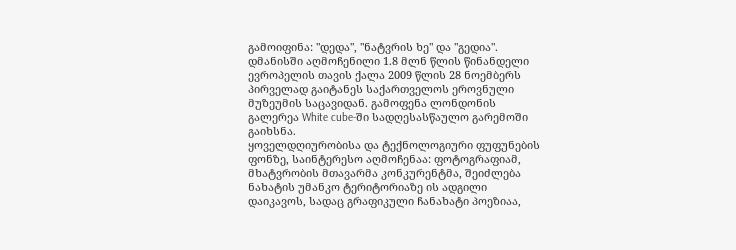გამოიფინა: "დედა", "ნატვრის ხე" და "გედია".
დმანისში აღმოჩენილი 1.8 მლნ წლის წინანდელი ევროპელის თავის ქალა 2009 წლის 28 ნოემბერს პირველად გაიტანეს საქართველოს ეროვნული მუზეუმის საცავიდან. გამოფენა ლონდონის გალერეა White cube-ში სადღესასწაულო გარემოში გაიხსნა.
ყოველდღიურობისა და ტექნოლოგიური ფუფუნების ფონზე, საინტერესო აღმოჩენაა: ფოტოგრაფიამ, მხატვრობის მთავარმა კონკურენტმა, შეიძლება ნახატის უმანკო ტერიტორიაზე ის ადგილი დაიკავოს, სადაც გრაფიკული ჩანახატი პოეზიაა,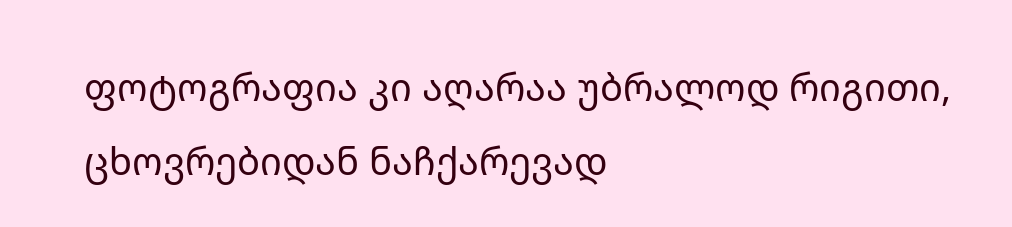ფოტოგრაფია კი აღარაა უბრალოდ რიგითი, ცხოვრებიდან ნაჩქარევად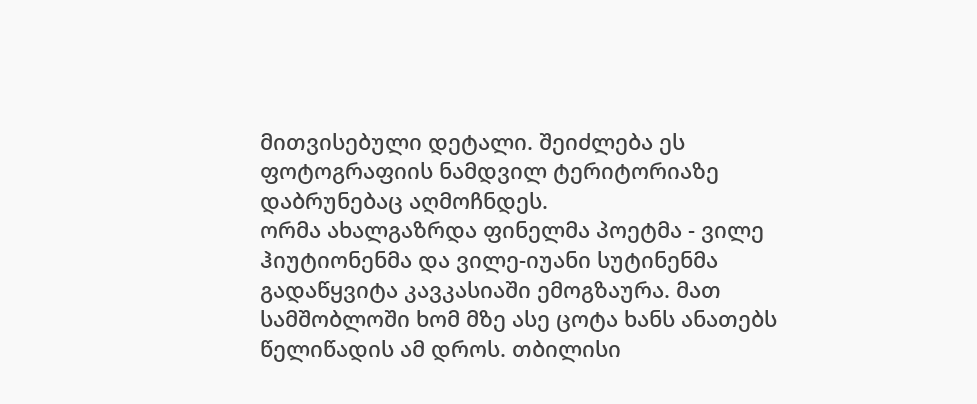მითვისებული დეტალი. შეიძლება ეს ფოტოგრაფიის ნამდვილ ტერიტორიაზე დაბრუნებაც აღმოჩნდეს.
ორმა ახალგაზრდა ფინელმა პოეტმა - ვილე ჰიუტიონენმა და ვილე-იუანი სუტინენმა გადაწყვიტა კავკასიაში ემოგზაურა. მათ სამშობლოში ხომ მზე ასე ცოტა ხანს ანათებს წელიწადის ამ დროს. თბილისი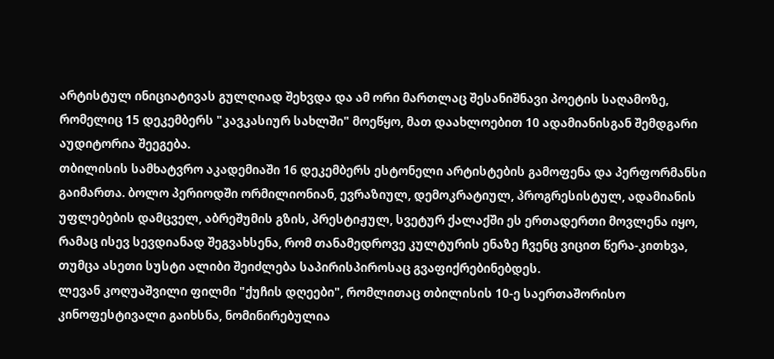არტისტულ ინიციატივას გულღიად შეხვდა და ამ ორი მართლაც შესანიშნავი პოეტის საღამოზე, რომელიც 15 დეკემბერს "კავკასიურ სახლში" მოეწყო, მათ დაახლოებით 10 ადამიანისგან შემდგარი აუდიტორია შეეგება.
თბილისის სამხატვრო აკადემიაში 16 დეკემბერს ესტონელი არტისტების გამოფენა და პერფორმანსი გაიმართა. ბოლო პერიოდში ორმილიონიან, ევრაზიულ, დემოკრატიულ, პროგრესისტულ, ადამიანის უფლებების დამცველ, აბრეშუმის გზის, პრესტიჟულ, სვეტურ ქალაქში ეს ერთადერთი მოვლენა იყო, რამაც ისევ სევდიანად შეგვახსენა, რომ თანამედროვე კულტურის ენაზე ჩვენც ვიცით წერა-კითხვა, თუმცა ასეთი სუსტი ალიბი შეიძლება საპირისპიროსაც გვაფიქრებინებდეს.
ლევან კოღუაშვილი ფილმი "ქუჩის დღეები", რომლითაც თბილისის 10-ე საერთაშორისო კინოფესტივალი გაიხსნა, ნომინირებულია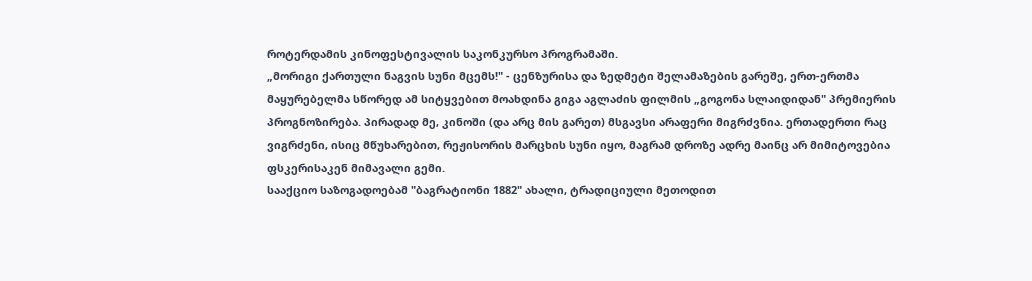როტერდამის კინოფესტივალის საკონკურსო პროგრამაში.
„მორიგი ქართული ნაგვის სუნი მცემს!" - ცენზურისა და ზედმეტი შელამაზების გარეშე, ერთ-ერთმა მაყურებელმა სწორედ ამ სიტყვებით მოახდინა გიგა აგლაძის ფილმის „გოგონა სლაიდიდან" პრემიერის პროგნოზირება. პირადად მე, კინოში (და არც მის გარეთ) მსგავსი არაფერი მიგრძვნია. ერთადერთი რაც ვიგრძენი, ისიც მწუხარებით, რეჟისორის მარცხის სუნი იყო, მაგრამ დროზე ადრე მაინც არ მიმიტოვებია ფსკერისაკენ მიმავალი გემი.
სააქციო საზოგადოებამ "ბაგრატიონი 1882" ახალი, ტრადიციული მეთოდით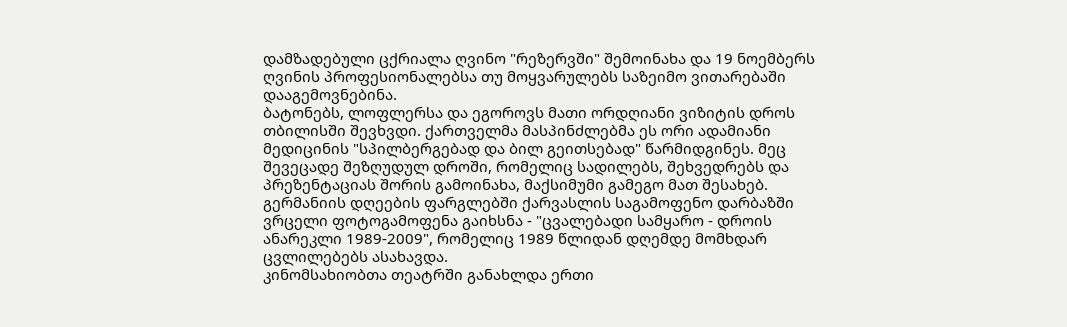დამზადებული ცქრიალა ღვინო "რეზერვში" შემოინახა და 19 ნოემბერს ღვინის პროფესიონალებსა თუ მოყვარულებს საზეიმო ვითარებაში დააგემოვნებინა.
ბატონებს, ლოფლერსა და ეგოროვს მათი ორდღიანი ვიზიტის დროს თბილისში შევხვდი. ქართველმა მასპინძლებმა ეს ორი ადამიანი მედიცინის "სპილბერგებად და ბილ გეითსებად" წარმიდგინეს. მეც შევეცადე შეზღუდულ დროში, რომელიც სადილებს, შეხვედრებს და პრეზენტაციას შორის გამოინახა, მაქსიმუმი გამეგო მათ შესახებ.
გერმანიის დღეების ფარგლებში ქარვასლის საგამოფენო დარბაზში ვრცელი ფოტოგამოფენა გაიხსნა - "ცვალებადი სამყარო - დროის ანარეკლი 1989-2009", რომელიც 1989 წლიდან დღემდე მომხდარ ცვლილებებს ასახავდა.
კინომსახიობთა თეატრში განახლდა ერთი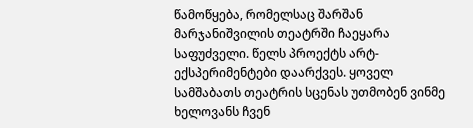წამოწყება, რომელსაც შარშან მარჯანიშვილის თეატრში ჩაეყარა საფუძველი. წელს პროექტს არტ-ექსპერიმენტები დაარქვეს. ყოველ სამშაბათს თეატრის სცენას უთმობენ ვინმე ხელოვანს ჩვენ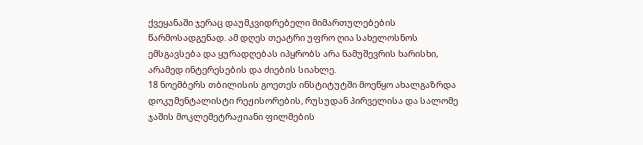ქვეყანაში ჯერაც დაუმკვიდრებელი მიმართულებების წარმოსადგენად. ამ დღეს თეატრი უფრო ღია სახელოსნოს ემსგავსება და ყურადღებას იპყრობს არა ნამუშევრის ხარისხი, არამედ ინტერესების და ძიების სიახლე.
18 ნოემბერს თბილისის გოეთეს ინსტიტუტში მოეწყო ახალგაზრდა დოკუმენტალისტი რეჟისორების, რუსუდან პირველისა და სალომე ჯაშის მოკლემეტრაჟიანი ფილმების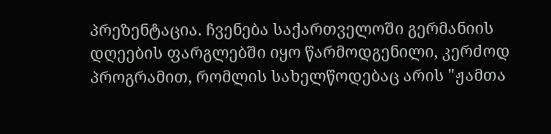პრეზენტაცია. ჩვენება საქართველოში გერმანიის დღეების ფარგლებში იყო წარმოდგენილი, კერძოდ პროგრამით, რომლის სახელწოდებაც არის "ჟამთა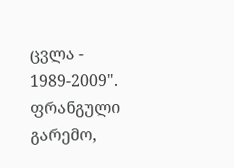ცვლა - 1989-2009".
ფრანგული გარემო,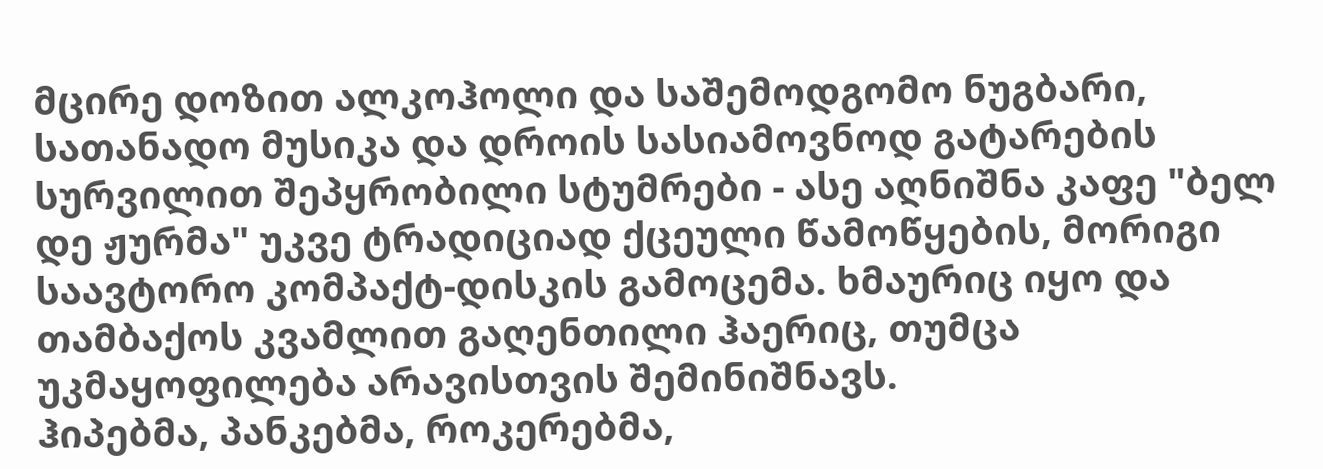მცირე დოზით ალკოჰოლი და საშემოდგომო ნუგბარი, სათანადო მუსიკა და დროის სასიამოვნოდ გატარების სურვილით შეპყრობილი სტუმრები - ასე აღნიშნა კაფე "ბელ დე ჟურმა" უკვე ტრადიციად ქცეული წამოწყების, მორიგი საავტორო კომპაქტ-დისკის გამოცემა. ხმაურიც იყო და თამბაქოს კვამლით გაღენთილი ჰაერიც, თუმცა უკმაყოფილება არავისთვის შემინიშნავს.
ჰიპებმა, პანკებმა, როკერებმა,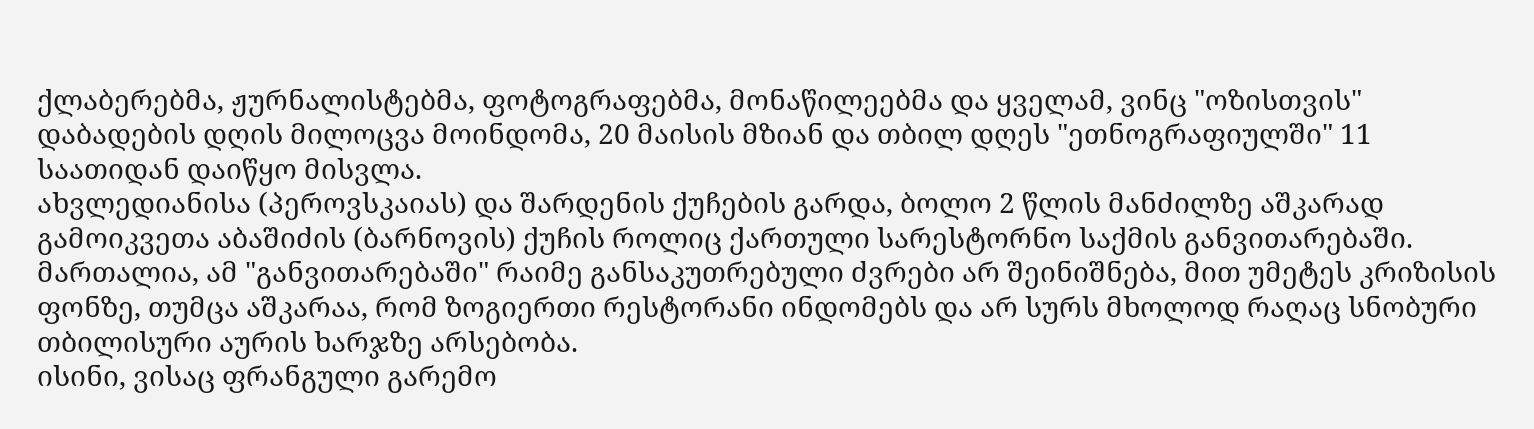ქლაბერებმა, ჟურნალისტებმა, ფოტოგრაფებმა, მონაწილეებმა და ყველამ, ვინც "ოზისთვის" დაბადების დღის მილოცვა მოინდომა, 20 მაისის მზიან და თბილ დღეს "ეთნოგრაფიულში" 11 საათიდან დაიწყო მისვლა.
ახვლედიანისა (პეროვსკაიას) და შარდენის ქუჩების გარდა, ბოლო 2 წლის მანძილზე აშკარად გამოიკვეთა აბაშიძის (ბარნოვის) ქუჩის როლიც ქართული სარესტორნო საქმის განვითარებაში. მართალია, ამ "განვითარებაში" რაიმე განსაკუთრებული ძვრები არ შეინიშნება, მით უმეტეს კრიზისის ფონზე, თუმცა აშკარაა, რომ ზოგიერთი რესტორანი ინდომებს და არ სურს მხოლოდ რაღაც სნობური თბილისური აურის ხარჯზე არსებობა.
ისინი, ვისაც ფრანგული გარემო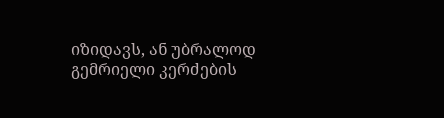იზიდავს, ან უბრალოდ გემრიელი კერძების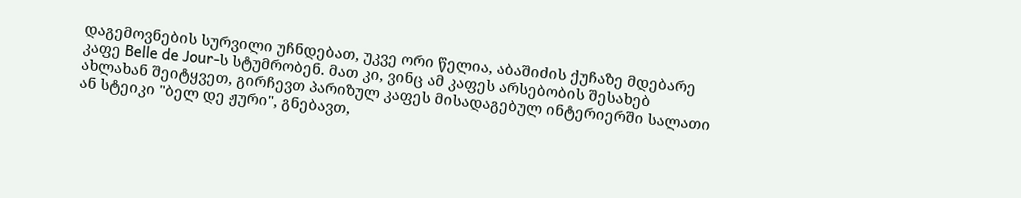დაგემოვნების სურვილი უჩნდებათ, უკვე ორი წელია, აბაშიძის ქუჩაზე მდებარე კაფე Belle de Jour-ს სტუმრობენ. მათ კი, ვინც ამ კაფეს არსებობის შესახებ ახლახან შეიტყვეთ, გირჩევთ პარიზულ კაფეს მისადაგებულ ინტერიერში სალათი ან სტეიკი "ბელ დე ჟური", გნებავთ,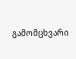გამომცხვარი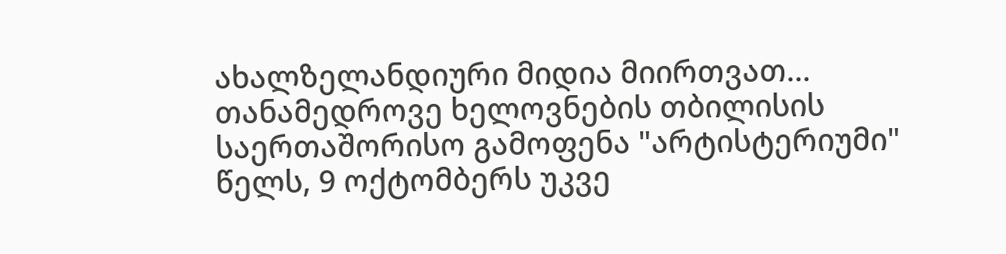ახალზელანდიური მიდია მიირთვათ...
თანამედროვე ხელოვნების თბილისის საერთაშორისო გამოფენა "არტისტერიუმი" წელს, 9 ოქტომბერს უკვე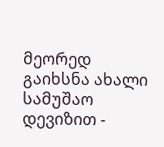მეორედ გაიხსნა ახალი სამუშაო დევიზით -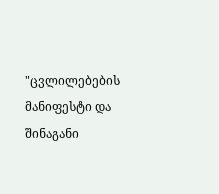"ცვლილებების მანიფესტი და შინაგანი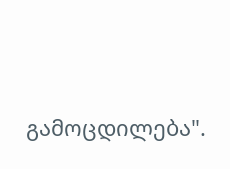გამოცდილება".